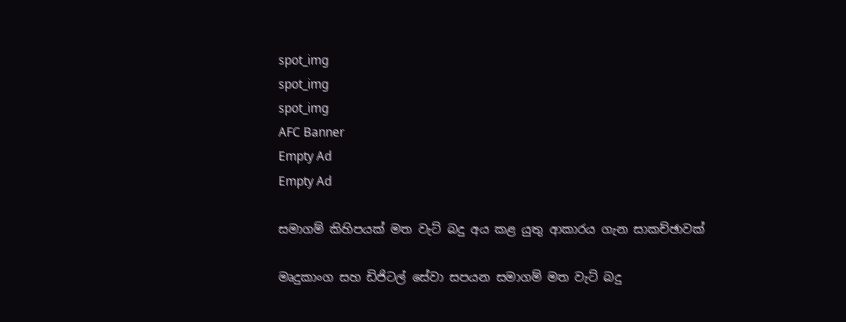spot_img
spot_img
spot_img
AFC Banner
Empty Ad
Empty Ad

සමාගම් කිහිපයක් මත වැට් බදු අය කළ යුතු ආකාරය ගැන සාකච්ඡාවක්

මෘදුකාංග සහ ඩිජිටල් සේවා සපයන සමාගම් මත වැට් බදු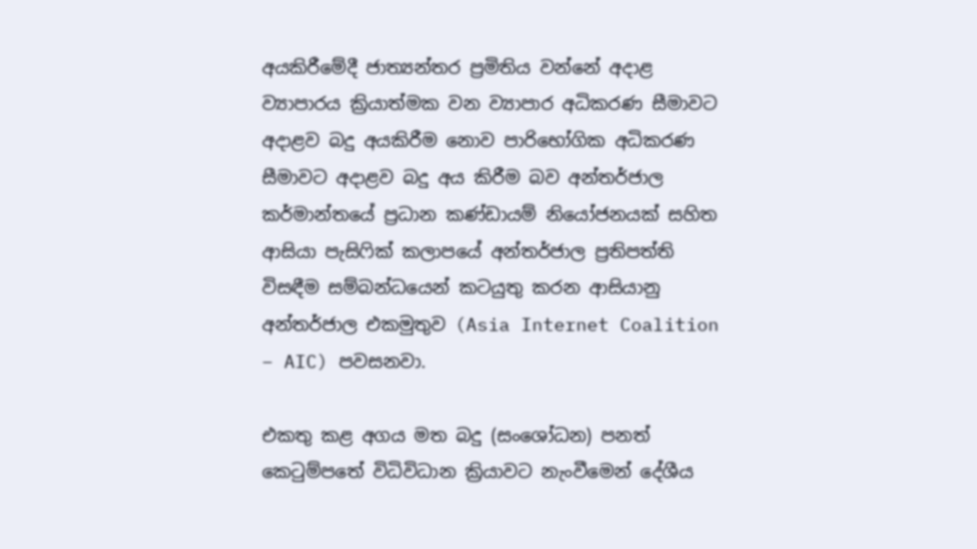අයකිරීමේදී ජාත්‍යන්තර ප්‍රමිතිය වන්නේ අදාළ ව්‍යාපාරය ක්‍රියාත්මක වන ව්‍යාපාර අධිකරණ සීමාවට අදාළව බදු අයකිරීම නොව පාරිභෝගික අධිකරණ සීමාවට අදාළව බදු අය කිරීම බව අන්තර්ජාල කර්මාන්තයේ ප්‍රධාන කණ්ඩායම් නියෝජනයක් සහිත ආසියා පැසිෆික් කලාපයේ අන්තර්ජාල ප්‍රතිපත්ති විසඳීම සම්බන්ධයෙන් කටයුතු කරන ආසියානු අන්තර්ජාල එකමුතුව (Asia Internet Coalition – AIC) පවසනවා.

එකතු කළ අගය මත බදු (සංශෝධන) පනත් කෙටුම්පතේ විධිවිධාන ක්‍රියාවට නැංවීමෙන් දේශීය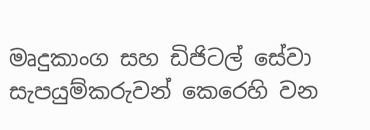මෘදුකාංග සහ ඩිජිටල් සේවා සැපයුම්කරුවන් කෙරෙහි වන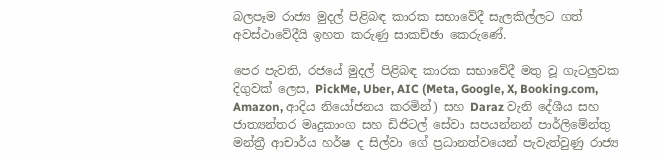බලපෑම රාජ්‍ය මුදල් පිළිබඳ කාරක සභාවේදී සැලකිල්ලට ගත් අවස්ථාවේදීයි ඉහත කරුණු සාකච්ඡා කෙරුණේ.

පෙර පැවති, රජයේ මුදල් පිළිබඳ කාරක සභාවේදී මතු වූ ගැටලුවක දිගුවක් ලෙස, PickMe, Uber, AIC (Meta, Google, X, Booking.com, Amazon, ආදිය නියෝජනය කරමින්) සහ Daraz වැනි දේශීය සහ ජාත්‍යන්තර මෘදුකාංග සහ ඩිජිටල් සේවා සපයන්නන් පාර්ලිමේන්තු මන්ත්‍රී ආචාර්ය හර්ෂ ද සිල්වා ගේ ප්‍රධානත්වයෙන් පැවැත්වුණු රාජ්‍ය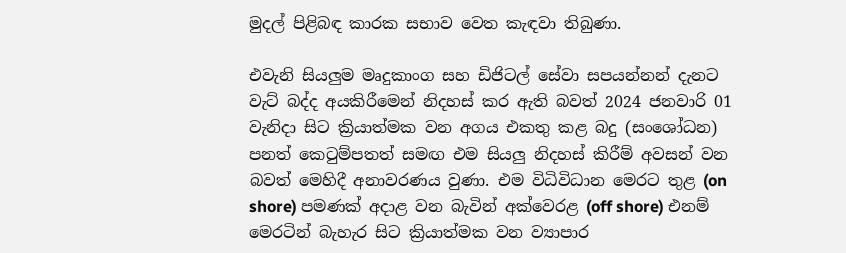මුදල් පිළිබඳ කාරක සභාව වෙත කැඳවා තිබුණා.

එවැනි සියලුම මෘදුකාංග සහ ඩිජිටල් සේවා සපයන්නන් දැනට වැට් බද්ද අයකිරීමෙන් නිදහස් කර ඇති බවත් 2024 ජනවාරි 01 වැනිදා සිට ක්‍රියාත්මක වන අගය එකතු කළ බදු (සංශෝධන) පනත් කෙටුම්පතත් සමඟ එම සියලු නිදහස් කිරීම් අවසන් වන බවත් මෙහිදී අනාවරණය වුණා. එම විධිවිධාන මෙරට තුළ (on shore) පමණක් අදාළ වන බැවින් අක්වෙරළ (off shore) එනම් මෙරටින් බැහැර සිට ක්‍රියාත්මක වන ව්‍යාපාර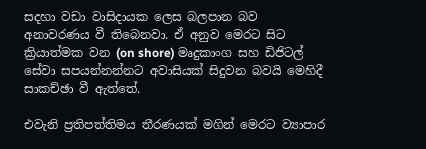සදහා වඩා වාසිදායක ලෙස බලපාන බව අනාවරණය වී තිබෙනවා. ඒ අනුව මෙරට සිට ක්‍රියාත්මක වන (on shore) මෘදුකාංග සහ ඩිජිටල් සේවා සපයන්නන්නට අවාසියක් සිදුවන බවයි මෙහිදී සාකච්ඡා වී ඇත්තේ.

එවැනි ප්‍රතිපත්තිමය තීරණයක් මගින් මෙරට ව්‍යාපාර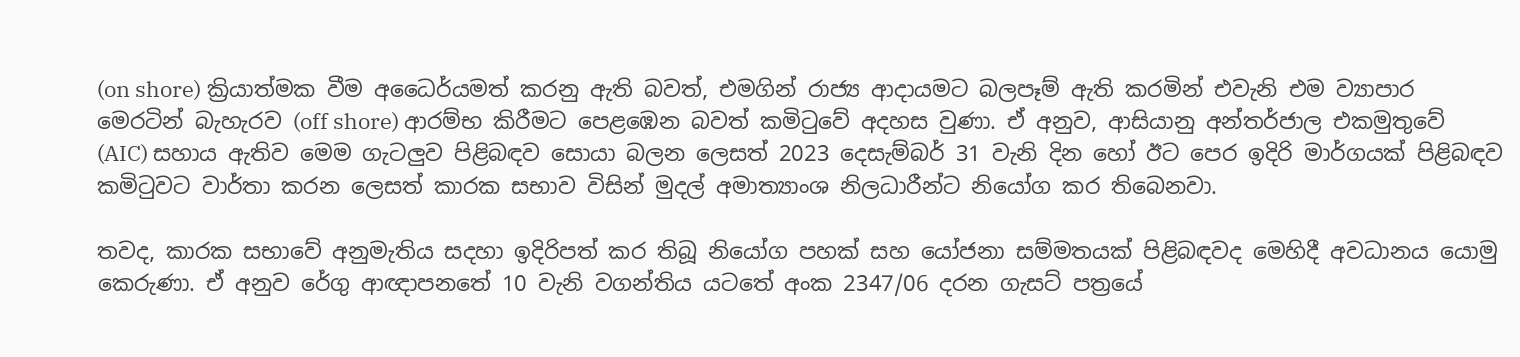(on shore) ක්‍රියාත්මක වීම අධෛර්යමත් කරනු ඇති බවත්, එමගින් රාජ්‍ය ආදායමට බලපෑම් ඇති කරමින් එවැනි එම ව්‍යාපාර මෙරටින් බැහැරව (off shore) ආරම්භ කිරීමට පෙළඹෙන බවත් කමිටුවේ අදහස වුණා. ඒ අනුව, ආසියානු අන්තර්ජාල එකමුතුවේ (AIC) සහාය ඇතිව මෙම ගැටලුව පිළිබඳව සොයා බලන ලෙසත් 2023 දෙසැම්බර් 31 වැනි දින හෝ ඊට පෙර ඉදිරි මාර්ගයක් පිළිබඳව කමිටුවට වාර්තා කරන ලෙසත් කාරක සභාව විසින් මුදල් අමාත්‍යාංශ නිලධාරීන්ට නියෝග කර තිබෙනවා.

තවද, කාරක සභාවේ අනුමැතිය සදහා ඉදිරිපත් කර තිබූ නියෝග පහක් සහ යෝජනා සම්මතයක් පිළිබඳවද මෙහිදී අවධානය යොමු කෙරුණා. ඒ අනුව රේගු ආඥාපනතේ 10 වැනි වගන්තිය යටතේ අංක 2347/06 දරන ගැසට් පත්‍රයේ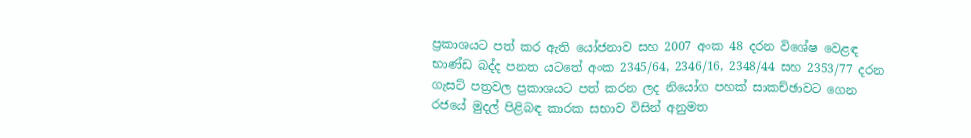ප්‍රකාශයට පත් කර ඇති යෝජනාව සහ 2007 අංක 48 දරන විශේෂ වෙළඳ භාණ්ඩ බද්ද පනත යටතේ අංක 2345/64, 2346/16, 2348/44 සහ 2353/77 දරන ගැසට් පත්‍රවල ප්‍රකාශයට පත් කරන ලද නියෝග පහක් සාකච්ඡාවට ගෙන රජයේ මුදල් පිළිබඳ කාරක සභාව විසින් අනුමත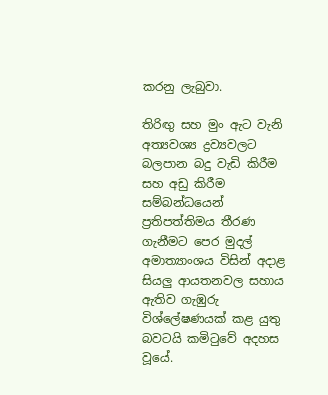කරනු ලැබුවා.

තිරිඟු සහ මුං ඇට වැනි අත්‍යවශ්‍ය ද්‍රව්‍යවලට බලපාන බදු වැඩි කිරීම සහ අඩු කිරීම සම්බන්ධයෙන් ප්‍රතිපත්තිමය තීරණ ගැනීමට පෙර මුදල් අමාත්‍යාංශය විසින් අදාළ සියලු ආයතනවල සහාය ඇතිව ගැඹුරු විශ්ලේෂණයක් කළ යුතු බවටයි කමිටුවේ අදහස වූයේ.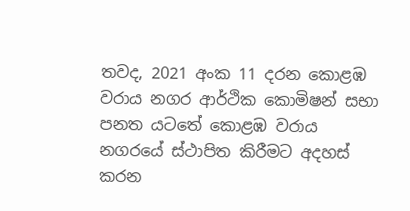තවද, 2021 අංක 11 දරන කොළඹ වරාය නගර ආර්ථික කොමිෂන් සභා පනත යටතේ කොළඹ වරාය නගරයේ ස්ථාපිත කිරීමට අදහස් කරන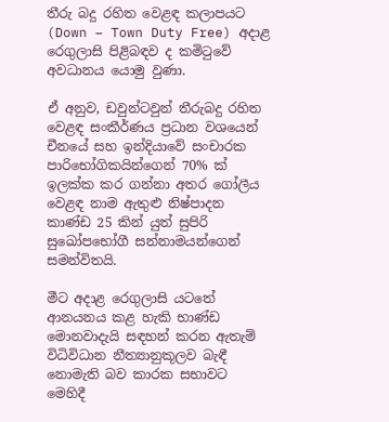තීරු බදු රහිත වෙළඳ කලාපයට (Down – Town Duty Free) අදාළ රෙගුලාසි පිළිබඳව ද කමිටුවේ අවධානය යොමු වුණා.

ඒ අනුව, ඩවුන්ටවුන් තීරුබදු රහිත වෙළඳ සංකීර්ණය ප්‍රධාන වශයෙන් චීනයේ සහ ඉන්දියාවේ සංචාරක පාරිභෝගිකයින්ගෙන් 70% ක් ඉලක්ක කර ගන්නා අතර ගෝලීය වෙළඳ නාම ඇතුළු නිෂ්පාදන කාණ්ඩ 25 කින් යුත් සුපිරි සුඛෝපභෝගී සන්නාමයන්ගෙන් සමන්විතයි.

මීට අදාළ රෙගුලාසි යටතේ ආනයනය කළ හැකි භාණ්ඩ මොනවාදැයි සඳහන් කරන ඇතැම් විධිවිධාන නීත්‍යානුකූලව බැඳී නොමැති බව කාරක සභාවට මෙහිදී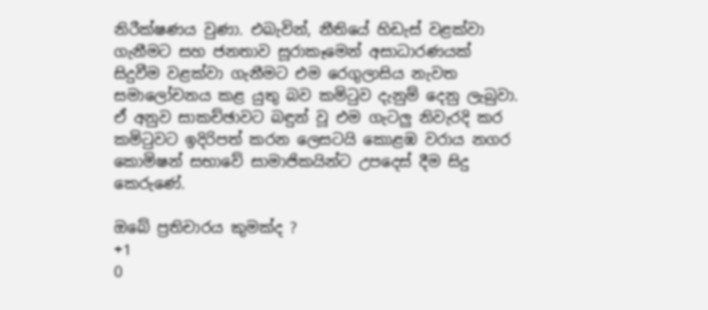නිරීක්ෂණය වුණා. එබැවින්, නීතියේ හිඩැස් වළක්වා ගැනීමට සහ ජනතාව සූරාකෑමෙන් අසාධාරණයක් සිදුවීම වළක්වා ගැනීමට එම රෙගුලාසිය නැවත සමාලෝචනය කළ යුතු බව කමිටුව දැනුම් දෙනු ලැබුවා. ඒ අනුව සාකච්ඡාවට බඳුන් වූ එම ගැටලු නිවැරදි කර කමිටුවට ඉදිරිපත් කරන ලෙසටයි කොළඹ වරාය නගර කොමිෂන් සභාවේ සාමාජිකයින්ට උපදෙස් දීම සිදු කෙරුණේ.

ඔබේ ප්‍රතිචාරය කුමක්ද ?
+1
0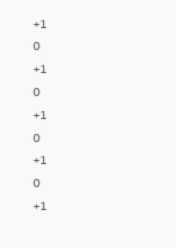+1
0
+1
0
+1
0
+1
0
+1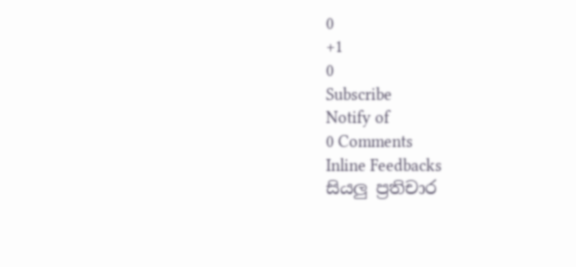0
+1
0
Subscribe
Notify of
0 Comments
Inline Feedbacks
සියලු ප්‍රතිචාර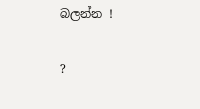බලන්න !

?